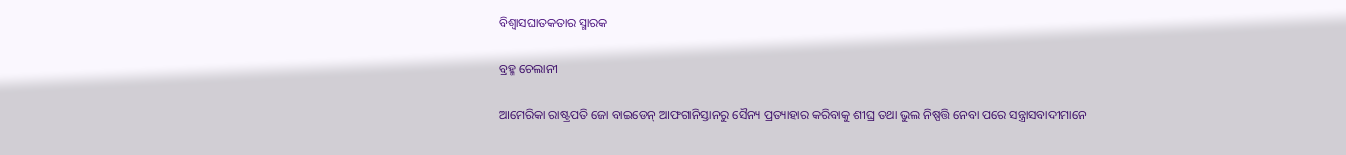ବିଶ୍ୱାସଘାତକତାର ସ୍ମାରକ

ବ୍ରହ୍ମ ଚେଲାନୀ

ଆମେରିକା ରାଷ୍ଟ୍ରପତି ଜୋ ବାଇଡେନ୍‌ ଆଫଗାନିସ୍ତାନରୁ ସୈନ୍ୟ ପ୍ରତ୍ୟାହାର କରିବାକୁ ଶୀଘ୍ର ତଥା ଭୁଲ ନିଷ୍ପତ୍ତି ନେବା ପରେ ସନ୍ତ୍ରାସବାଦୀମାନେ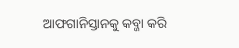ଆଫଗାନିସ୍ତାନକୁ କବ୍ଜା କରି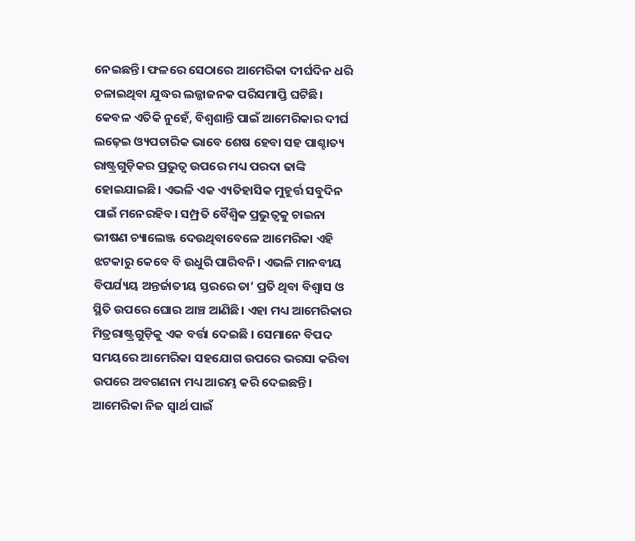ନେଇଛନ୍ତି। ଫଳରେ ସେଠାରେ ଆମେରିକା ଦୀର୍ଘଦିନ ଧରି ଚଳାଇଥିବା ଯୁଦ୍ଧର ଲଜ୍ଜାଜନକ ପରିସମାପ୍ତି ଘଟିଛି। କେବଳ ଏତିକି ନୁହେଁ, ବିଶ୍ୱଶାନ୍ତି ପାଇଁ ଆମେରିକାର ଦୀର୍ଘ ଲଢ଼େଇ ଓ୍ୟପଚାରିକ ଭାବେ ଶେଷ ହେବା ସହ ପାଶ୍ଚାତ୍ୟ ରାଷ୍ଟ୍ରଗୁଡ଼ିକର ପ୍ରଭୁତ୍ୱ ଉପରେ ମଧ୍ୟ ପରଦା ଢାଙ୍କି ହୋଇଯାଇଛି। ଏଭଳି ଏକ ଏ୍ୟତିହାସିକ ମୁହୂର୍ତ୍ତ ସବୁଦିନ ପାଇଁ ମନେରହିବ। ସମ୍ପ୍ରତି ବୈଶ୍ୱିକ ପ୍ରଭୁତ୍ୱକୁ ଚାଇନା ଭୀଷଣ ଚ୍ୟାଲେଞ୍ଜ ଦେଉଥିବାବେଳେ ଆମେରିକା ଏହି ଝଟକାରୁ କେବେ ବି ଉଧୁରି ପାରିବନି। ଏଭଳି ମାନବୀୟ ବିପର୍ଯ୍ୟୟ ଅନ୍ତର୍ଜାତୀୟ ସ୍ତରରେ ତା’ ପ୍ରତି ଥିବା ବିଶ୍ୱାସ ଓ ସ୍ଥିତି ଉପରେ ଘୋର ଆଞ୍ଚ ଆଣିଛି। ଏହା ମଧ୍ୟ ଆମେରିକାର ମିତ୍ରରାଷ୍ଟ୍ରଗୁଡ଼ିକୁ ଏକ ବର୍ତ୍ତା ଦେଇଛି । ସେମାନେ ବିପଦ ସମୟରେ ଆମେରିକା ସହଯୋଗ ଉପରେ ଭରସା କରିବା ଉପରେ ଅବଗଣନା ମଧ୍ୟ ଆରମ୍ଭ କରି ଦେଇଛନ୍ତି। ଆମେରିକା ନିଜ ସ୍ବାର୍ଥ ପାଇଁ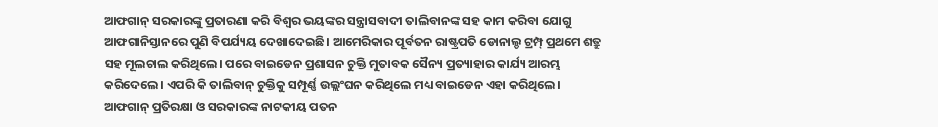ଆଫଗାନ୍‌ ସରକାରଙ୍କୁ ପ୍ରତାରଣା କରି ବିଶ୍ୱର ଭୟଙ୍କର ସନ୍ତ୍ରାସବାଦୀ ତାଲିବାନଙ୍କ ସହ କାମ କରିବା ଯୋଗୁ ଆଫଗାନିସ୍ତାନରେ ପୁଣି ବିପର୍ଯ୍ୟୟ ଦେଖାଦେଇଛି। ଆମେରିକାର ପୂର୍ବତନ ରାଷ୍ଟ୍ରପତି ଡୋନାଲ୍ଡ ଟ୍ରମ୍ପ୍‌ ପ୍ରଥମେ ଶତ୍ରୁ ସହ ମୂଲଚାଲ କରିଥିଲେ। ପରେ ବାଇଡେନ ପ୍ରଶାସନ ଚୁକ୍ତି ମୁତାବକ ସୈନ୍ୟ ପ୍ରତ୍ୟାହାର କାର୍ଯ୍ୟ ଆରମ୍ଭ କରିଦେଲେ। ଏପରି କି ତାଲିବାନ୍‌ ଚୁକ୍ତିକୁ ସମ୍ପୂର୍ଣ୍ଣ ଉଲ୍ଲଂଘନ କରିଥିଲେ ମଧ୍ୟ ବାଇଡେନ ଏହା କରିଥିଲେ।
ଆଫଗାନ୍‌ ପ୍ରତିରକ୍ଷା ଓ ସରକାରଙ୍କ ନାଟକୀୟ ପତନ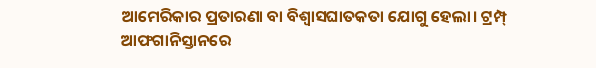ଆମେରିକାର ପ୍ରତାରଣା ବା ବିଶ୍ୱାସଘାତକତା ଯୋଗୁ ହେଲା। ଟ୍ରମ୍ପ୍‌ ଆଫଗାନିସ୍ତାନରେ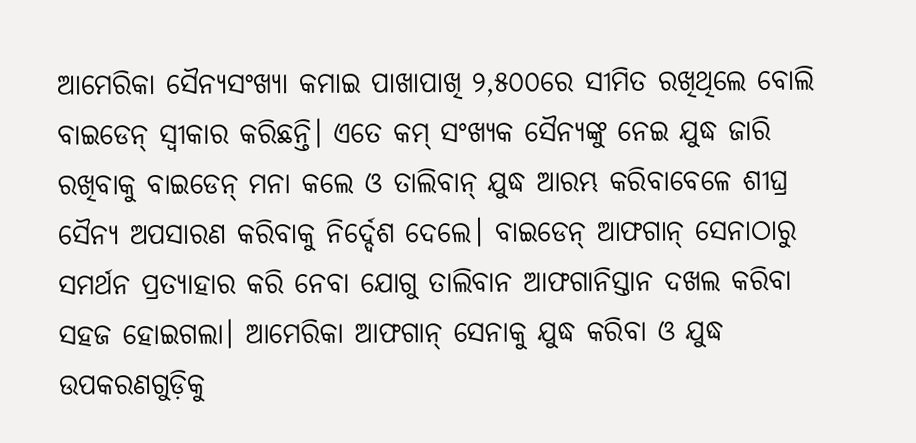ଆମେରିକା ସୈନ୍ୟସଂଖ୍ୟା କମାଇ ପାଖାପାଖି ୨,୫୦୦ରେ ସୀମିତ ରଖିଥିଲେ ବୋଲି ବାଇଡେନ୍‌ ସ୍ବୀକାର କରିଛନ୍ତି। ଏତେ କମ୍‌ ସଂଖ୍ୟକ ସୈନ୍ୟଙ୍କୁ ନେଇ ଯୁଦ୍ଧ ଜାରି ରଖିବାକୁ ବାଇଡେନ୍‌ ମନା କଲେ ଓ ତାଲିବାନ୍‌ ଯୁଦ୍ଧ ଆରମ୍ଭ କରିବାବେଳେ ଶୀଘ୍ର ସୈନ୍ୟ ଅପସାରଣ କରିବାକୁ ନିର୍ଦ୍ଦେଶ ଦେଲେ। ବାଇଡେନ୍‌ ଆଫଗାନ୍‌ ସେନାଠାରୁ ସମର୍ଥନ ପ୍ରତ୍ୟାହାର କରି ନେବା ଯୋଗୁ ତାଲିବାନ ଆଫଗାନିସ୍ତାନ ଦଖଲ କରିବା ସହଜ ହୋଇଗଲା। ଆମେରିକା ଆଫଗାନ୍‌ ସେନାକୁ ଯୁଦ୍ଧ କରିବା ଓ ଯୁଦ୍ଧ ଉପକରଣଗୁଡ଼ିକୁ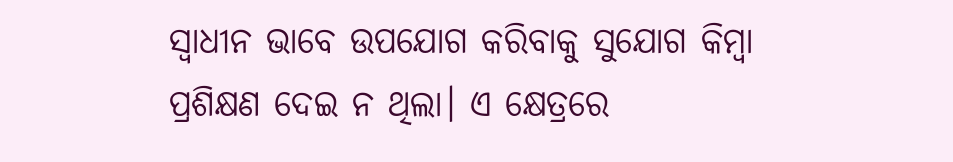ସ୍ବାଧୀନ ଭାବେ ଉପଯୋଗ କରିବାକୁ ସୁଯୋଗ କିମ୍ବା ପ୍ରଶିକ୍ଷଣ ଦେଇ ନ ଥିଲା। ଏ କ୍ଷେତ୍ରରେ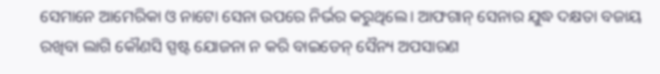ସେମାନେ ଆମେରିକା ଓ ନାଟୋ ସେନା ଉପରେ ନିର୍ଭର କରୁଥିଲେ। ଆଫଗାନ୍‌ ସେନାର ଯୁଦ୍ଧ ଦକ୍ଷତା ବଜାୟ ରଖିବା ଲାଗି କୌଣସି ସ୍ପଷ୍ଟ ଯୋଜନା ନ କରି ବାଇଡେନ୍‌ ସୈନ୍ୟ ଅପସାରଣ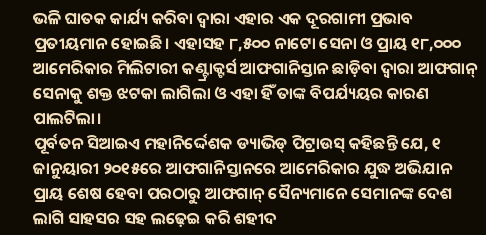ଭଳି ଘାତକ କାର୍ଯ୍ୟ କରିବା ଦ୍ୱାରା ଏହାର ଏକ ଦୂରଗାମୀ ପ୍ରଭାବ ପ୍ରତୀୟମାନ ହୋଇଛି। ଏହାସହ ୮,୫୦୦ ନାଟୋ ସେନା ଓ ପ୍ରାୟ ୧୮,୦୦୦ ଆମେରିକାର ମିଲିଟାରୀ କଣ୍ଟ୍ରାକ୍ଟର୍ସ ଆଫଗାନିସ୍ତାନ ଛାଡ଼ିବା ଦ୍ୱାରା ଆଫଗାନ୍‌ ସେନାକୁ ଶକ୍ତ ଝଟକା ଲାଗିଲା ଓ ଏହା ହିଁ ତାଙ୍କ ବିପର୍ଯ୍ୟୟର କାରଣ ପାଲଟିଲା।
ପୂର୍ବତନ ସିଆଇଏ ମହାନିର୍ଦ୍ଦେଶକ ଡ୍ୟାଭିଡ୍‌ ପିଟ୍ରାଉସ୍‌ କହିଛନ୍ତି ଯେ, ୧ ଜାନୁୟାରୀ ୨୦୧୫ରେ ଆଫଗାନିସ୍ତାନରେ ଆମେରିକାର ଯୁଦ୍ଧ ଅଭିଯାନ ପ୍ରାୟ ଶେଷ ହେବା ପରଠାରୁ ଆଫଗାନ୍‌ ସୈନ୍ୟମାନେ ସେମାନଙ୍କ ଦେଶ ଲାଗି ସାହସର ସହ ଲଢ଼େଇ କରି ଶହୀଦ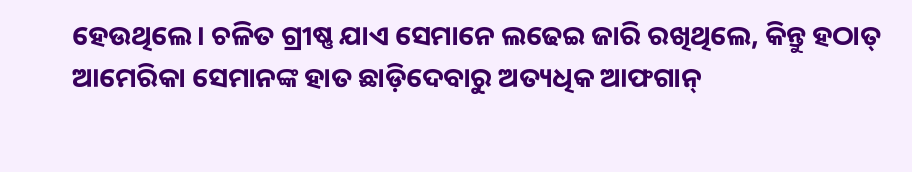ହେଉଥିଲେ। ଚଳିତ ଗ୍ରୀଷ୍ଣ ଯାଏ ସେମାନେ ଲଢେଇ ଜାରି ରଖିଥିଲେ, କିନ୍ତୁ ହଠାତ୍‌ ଆମେରିକା ସେମାନଙ୍କ ହାତ ଛାଡ଼ିଦେବାରୁ ଅତ୍ୟଧିକ ଆଫଗାନ୍‌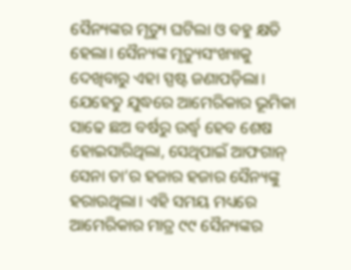ସୈନ୍ୟଙ୍କର ମୃତ୍ୟୁ ଘଟିଲା ଓ ବହୁ କ୍ଷତି ହେଲା। ସୈନ୍ୟଙ୍କ ମୃତ୍ୟୁସଂଖ୍ୟାକୁ ଦେଖିବାରୁ ଏହା ସ୍ପଷ୍ଟ ଜଣାପଡ଼ିଲା। ଯେହେତୁ ଯୁଦ୍ଧରେ ଆମେରିକାର ଭୂମିକା ସାଢେ ଛଅ ବର୍ଷରୁ ଉର୍ଦ୍ଧ୍ୱ ହେବ ଶେଷ ହୋଇସାରିଥିଲା, ସେଥିପାଇଁ ଆଫଗାନ୍‌ ସେନା ତା’ର ହଜାର ହଜାର ସୈନ୍ୟଙ୍କୁ ହରାଉଥିଲା। ଏହି ସମୟ ମଧ୍ୟରେ ଆମେରିକାର ମାତ୍ର ୯୯ ସୈନ୍ୟଙ୍କର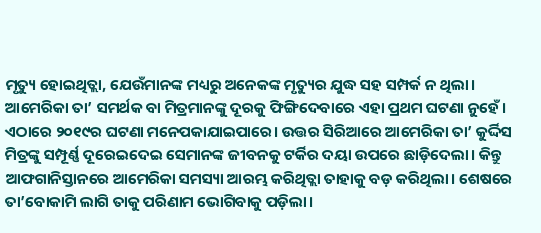ମୃତ୍ୟୁ ହୋଇଥିତ୍ଲା, ଯେଉଁମାନଙ୍କ ମଧ୍ୟରୁ ଅନେକଙ୍କ ମୃତ୍ୟୁର ଯୁଦ୍ଧ ସହ ସମ୍ପର୍କ ନ ଥିଲା।
ଆମେରିକା ତା’ ସମର୍ଥକ ବା ମିତ୍ରମାନଙ୍କୁ ଦୂରକୁ ଫିଙ୍ଗିଦେବାରେ ଏହା ପ୍ରଥମ ଘଟଣା ନୁହେଁ। ଏଠାରେ ୨୦୧୯ର ଘଟଣା ମନେପକାଯାଇପାରେ। ଉତ୍ତର ସିରିଆରେ ଆମେରିକା ତା’ କୁର୍ଦ୍ଦିସ ମିତ୍ରଙ୍କୁ ସମ୍ପୂର୍ଣ୍ଣ ଦୂରେଇଦେଇ ସେମାନଙ୍କ ଜୀବନକୁ ଟର୍କିର ଦୟା ଉପରେ ଛାଡ଼ିଦେଲା। କିନ୍ତୁ ଆଫଗାନିସ୍ତାନରେ ଆମେରିକା ସମସ୍ୟା ଆରମ୍ଭ କରିଥିତ୍ଲା ତାହାକୁ ବଡ଼ କରିଥିଲା। ଶେଷରେ ତା’ବୋକାମି ଲାଗି ତାକୁ ପରିଣାମ ଭୋଗିବାକୁ ପଡ଼ିଲା।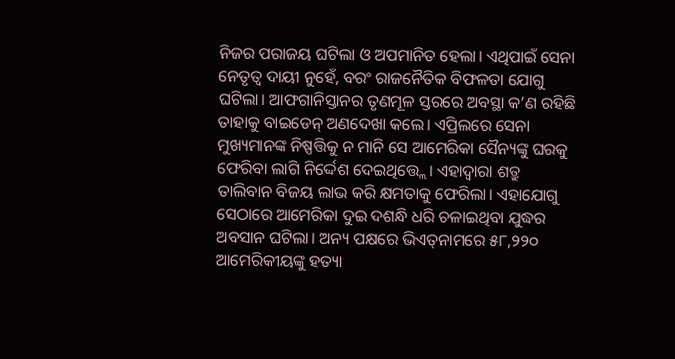ନିଜର ପରାଜୟ ଘଟିଲା ଓ ଅପମାନିତ ହେଲା। ଏଥିପାଇଁ ସେନା ନେତୃତ୍ୱ ଦାୟୀ ନୁହେଁ, ବରଂ ରାଜନୈତିକ ବିଫଳତା ଯୋଗୁ ଘଟିଲା। ଆଫଗାନିସ୍ତାନର ତୃଣମୂଳ ସ୍ତରରେ ଅବସ୍ଥା କ’ଣ ରହିଛି ତାହାକୁ ବାଇଡେନ୍‌ ଅଣଦେଖା କଲେ। ଏପ୍ରିଲରେ ସେନା ମୁଖ୍ୟମାନଙ୍କ ନିଷ୍ପତ୍ତିକୁ ନ ମାନି ସେ ଆମେରିକା ସୈନ୍ୟଙ୍କୁ ଘରକୁ ଫେରିବା ଲାଗି ନିର୍ଦ୍ଦେଶ ଦେଇଥିତ୍ତ୍ଲେ। ଏହାଦ୍ୱାରା ଶତ୍ରୁ ତାଲିବାନ ବିଜୟ ଲାଭ କରି କ୍ଷମତାକୁ ଫେରିଲା। ଏହାଯୋଗୁ ସେଠାରେ ଆମେରିକା ଦୁଇ ଦଶନ୍ଧି ଧରି ଚଳାଇଥିବା ଯୁଦ୍ଧର ଅବସାନ ଘଟିଲା। ଅନ୍ୟ ପକ୍ଷରେ ଭିଏତ୍‌ନାମରେ ୫୮,୨୨୦ ଆମେରିକୀୟଙ୍କୁ ହତ୍ୟା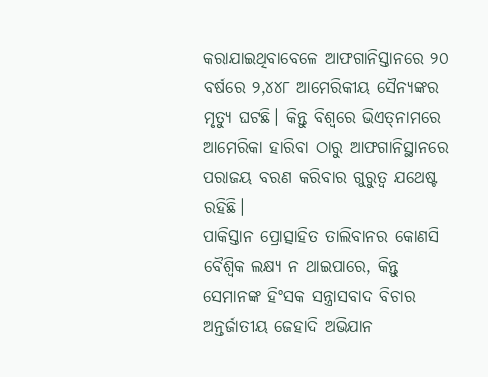କରାଯାଇଥିବାବେଳେ ଆଫଗାନିସ୍ତାନରେ ୨୦ ବର୍ଷରେ ୨,୪୪୮ ଆମେରିକୀୟ ସୈନ୍ୟଙ୍କର ମୃତ୍ୟୁ ଘଟଛି। କିନ୍ତୁ ବିଶ୍ୱରେ ଭିଏତ୍‌ନାମରେ ଆମେରିକା ହାରିବା ଠାରୁ ଆଫଗାନିସ୍ଥାନରେ ପରାଜୟ ବରଣ କରିବାର ଗୁରୁତ୍ୱ ଯଥେଷ୍ଟ ରହିଛି।
ପାକିସ୍ତାନ ପ୍ରୋତ୍ସାହିତ ତାଲିବାନର କୋଣସି ବୈଶ୍ୱିକ ଲକ୍ଷ୍ୟ ନ ଥାଇପାରେ, କିନ୍ତୁ ସେମାନଙ୍କ ହିଂସକ ସନ୍ତ୍ରାସବାଦ ବିଚାର ଅନ୍ତର୍ଜାତୀୟ ଜେହାଦି ଅଭିଯାନ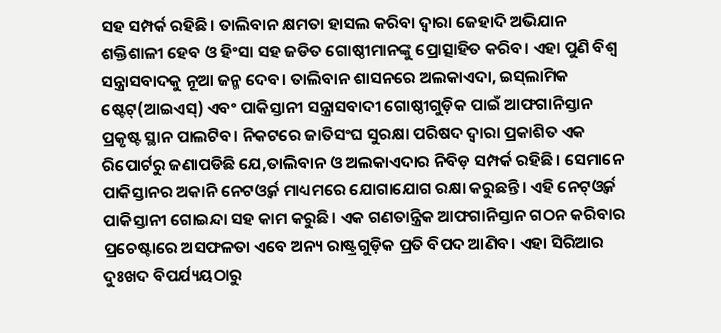ସହ ସମ୍ପର୍କ ରହିଛି। ତାଲିବାନ କ୍ଷମତା ହାସଲ କରିବା ଦ୍ୱାରା ଜେହାଦି ଅଭିଯାନ ଶକ୍ତିଶାଳୀ ହେବ ଓ ହିଂସା ସହ ଜଡିତ ଗୋଷ୍ଠୀମାନଙ୍କୁ ପ୍ରୋତ୍ସାହିତ କରିବ। ଏହା ପୁଣି ବିଶ୍ୱ ସନ୍ତ୍ରାସବାଦକୁ ନୂଆ ଜନ୍ମ ଦେବ। ତାଲିବାନ ଶାସନରେ ଅଲକାଏଦା, ଇସ୍‌ଲାମିକ ଷ୍ଟେଟ୍‌(ଆଇଏସ୍‌) ଏବଂ ପାକିସ୍ତାନୀ ସନ୍ତ୍ରାସବାଦୀ ଗୋଷ୍ଠୀଗୁଡ଼ିକ ପାଇଁ ଆଫଗାନିସ୍ତାନ ପ୍ରକୃଷ୍ଟ ସ୍ଥାନ ପାଲଟିବ। ନିକଟରେ ଜାତିସଂଘ ସୁରକ୍ଷା ପରିଷଦ ଦ୍ୱାରା ପ୍ରକାଶିତ ଏକ ରିପୋର୍ଟରୁ ଜଣାପଡିଛି ଯେ,ତାଲିବାନ ଓ ଅଲକାଏଦାର ନିବିଡ଼ ସମ୍ପର୍କ ରହିଛି। ସେମାନେ ପାକିସ୍ତାନର ଅକାନି ନେଟଓ୍ବର୍କ ମାଧ୍ୟମରେ ଯୋଗାଯୋଗ ରକ୍ଷା କରୁଛନ୍ତି। ଏହି ନେଟ୍‌ଓ୍ବର୍କ ପାକିସ୍ତାନୀ ଗୋଇନ୍ଦା ସହ କାମ କରୁଛି। ଏକ ଗଣତାନ୍ତ୍ରିକ ଆଫଗାନିସ୍ତାନ ଗଠନ କରିବାର ପ୍ରଚେଷ୍ଟାରେ ଅସଫଳତା ଏବେ ଅନ୍ୟ ରାଷ୍ଟ୍ରଗୁଡ଼ିକ ପ୍ରତି ବିପଦ ଆଣିବ। ଏହା ସିରିଆର ଦୁଃଖଦ ବିପର୍ଯ୍ୟୟଠାରୁ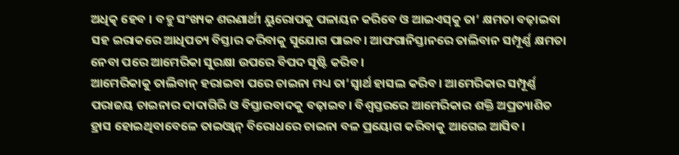ଅଧିତ୍କ ହେବ । ବହୁ ସଂଖ୍ୟକ ଶରଣାର୍ଥୀ ୟୁରୋପକୁ ପଳାୟନ କରିବେ ଓ ଆଇଏସ୍‌କୁ ତା’ କ୍ଷମତା ବଢ଼ାଇବା ସହ ଇରାକରେ ଆଧିପତ୍ୟ ବିସ୍ତାର କରିବାକୁ ସୁଯୋଗ ପାଇବ। ଆଫଗାନିସ୍ତାନରେ ତାଲିବାନ ସମ୍ପୂର୍ଣ୍ଣ କ୍ଷମତା ନେବା ପରେ ଆମେରିକା ସୁରକ୍ଷା ଉପରେ ବିପଦ ସୃଷ୍ଟି କରିବ।
ଆମେରିକାକୁ ତାଲିବାନ୍‌ ହରାଇବା ପରେ ଚାଇନା ମଧ୍ୟ ତା’ସ୍ବାର୍ଥ ହାସଲ କରିବ। ଆମେରିକାର ସମ୍ପୂର୍ଣ୍ଣ ପରାଜୟ ଚାଇନାର ଦାଦାଗିରି ଓ ବିସ୍ତାରବାଦକୁ ବଢ଼ାଇବ। ବିଶ୍ୱସ୍ତରରେ ଆମେରିକାର ଶକ୍ତି ଅପ୍ରତ୍ୟାଶିତ ହ୍ରାସ ହୋଇଥିବାବେଳେ ତାଇଓ୍ବାନ୍‌ ବିରୋଧରେ ଚାଇନା ବଳ ପ୍ରୟୋଗ କରିବାକୁ ଆଗେଇ ଆସିବ।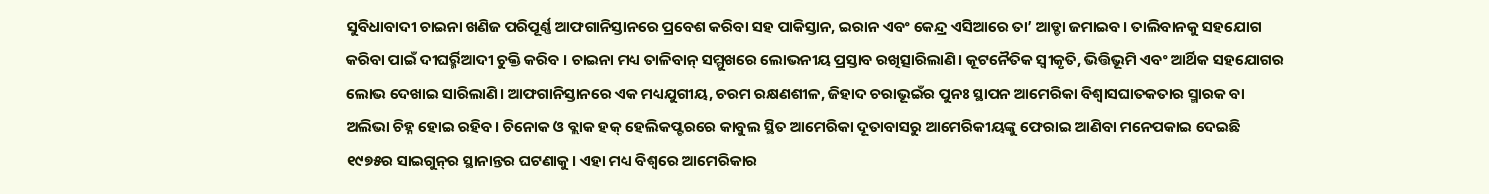ସୁବିଧାବାଦୀ ଚାଇନା ଖଣିଜ ପରିପୂର୍ଣ୍ଣ ଆଫଗାନିସ୍ତାନରେ ପ୍ରବେଶ କରିବା ସହ ପାକିସ୍ତାନ, ଇରାନ ଏବଂ କେନ୍ଦ୍ର ଏସିଆରେ ତା’ ଆଡ୍ଡା ଜମାଇବ। ତାଲିବାନକୁ ସହଯୋଗ କରିବା ପାଇଁ ଦୀଘର୍ର୍ମିଆଦୀ ଚୁକ୍ତି କରିବ । ଚାଇନା ମଧ୍ୟ ତାଳିବାନ୍‌ ସମ୍ମୁଖରେ ଲୋଭନୀୟ ପ୍ରସ୍ତାବ ରଖିତ୍ସାରିଲାଣି। କୂଟନୈତିକ ସ୍ବୀକୃତି, ଭିତ୍ତିଭୂମି ଏବଂ ଆର୍ଥିକ ସହଯୋଗର ଲୋଭ ଦେଖାଇ ସାରିଲାଣି। ଆଫଗାନିସ୍ତାନରେ ଏକ ମଧ୍ୟଯୁଗୀୟ, ଚରମ ରକ୍ଷଣଶୀଳ, ଜିହାଦ ଚରାଭୂଇଁର ପୁନଃ ସ୍ଥାପନ ଆମେରିକା ବିଶ୍ୱାସଘାତକତାର ସ୍ମାରକ ବା ଅଲିଭା ଚିହ୍ନ ହୋଇ ରହିବ। ଚିନୋକ ଓ ବ୍ଲାକ ହକ୍‌ ହେଲିକପ୍ଟରରେ କାବୁଲ ସ୍ଥିତ ଆମେରିକା ଦୂତାବାସରୁ ଆମେରିକୀୟଙ୍କୁ ଫେରାଇ ଆଣିବା ମନେପକାଇ ଦେଇଛି ୧୯୭୫ର ସାଇଗୁନ୍‌ର ସ୍ଥାନାନ୍ତର ଘଟଣାକୁ। ଏହା ମଧ୍ୟ ବିଶ୍ୱରେ ଆମେରିକାର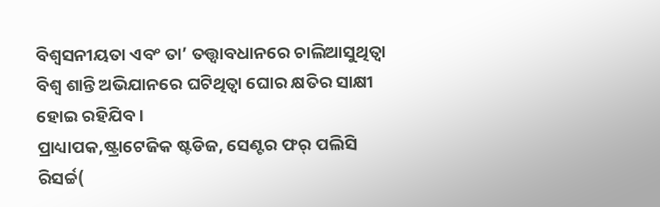ବିଶ୍ୱସନୀୟତା ଏବଂ ତା’ ତତ୍ତ୍ୱାବଧାନରେ ଚାଲିଆସୁଥିତ୍ବା ବିଶ୍ୱ ଶାନ୍ତି ଅଭିଯାନରେ ଘଟିଥିତ୍ବା ଘୋର କ୍ଷତିର ସାକ୍ଷୀ ହୋଇ ରହିଯିବ।
ପ୍ରାଧ୍ୟାପକ,ଷ୍ଟ୍ରାଟେଜିକ ଷ୍ଟଡିଜ, ସେଣ୍ଟର ଫର୍‌ ପଲିସି ରିସର୍ଚ୍ଚ(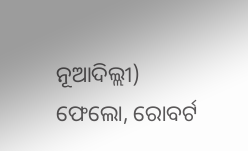ନୂଆଦିଲ୍ଲୀ)
ଫେଲୋ, ରୋବର୍ଟ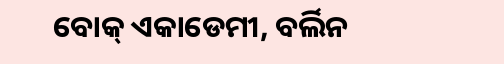ବୋକ୍‌ ଏକାଡେମୀ, ବର୍ଲିନ